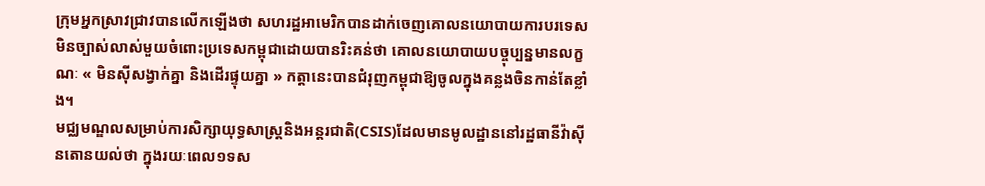ក្រុមអ្នកស្រាវជ្រាវបានលើកឡើងថា សហរដ្ឋអាមេរិកបានដាក់ចេញគោលនយោបាយការបរទេសមិនច្បាស់លាស់មួយចំពោះប្រទេសកម្ពុជាដោយបានរិះគន់ថា គោលនយោបាយបច្ចុប្បន្នមានលក្ខណៈ « មិនស៊ីសង្វាក់គ្នា និងដើរផ្ទុយគ្នា » កត្តានេះបានជំរុញកម្ពុជាឱ្យចូលក្នុងគន្លងចិនកាន់តែខ្លាំង។
មជ្ឈមណ្ឌលសម្រាប់ការសិក្សាយុទ្ធសាស្ត្រនិងអន្តរជាតិ(CSIS)ដែលមានមូលដ្ឋាននៅរដ្ឋធានីវ៉ាស៊ីនតោនយល់ថា ក្នុងរយៈពេល១ទស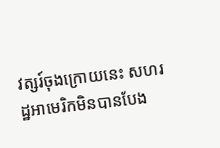វត្សរ៍ចុងក្រោយនេះ សហរដ្ឋអាមេរិកមិនបានបែង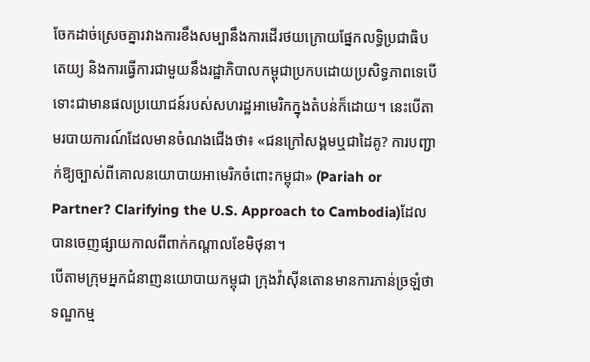ចែកដាច់ស្រេចគ្នារវាងការខឹងសម្បានឹងការដើរថយក្រោយផ្នែកលទ្ធិប្រជាធិបតេយ្យ និងការធ្វើការជាមួយនឹងរដ្ឋាភិបាលកម្ពុជាប្រកបដោយប្រសិទ្ធភាពទេបើទោះជាមានផលប្រយោជន៍របស់សហរដ្ឋអាមេរិកក្នុងតំបន់ក៏ដោយ។ នេះបើតាមរបាយការណ៍ដែលមានចំណងជើងថា៖ «ជនក្រៅសង្គមឬជាដៃគូ? ការបញ្ជាក់ឱ្យច្បាស់ពីគោលនយោបាយអាមេរិកចំពោះកម្ពុជា» (Pariah or Partner? Clarifying the U.S. Approach to Cambodia)ដែលបានចេញផ្សាយកាលពីពាក់កណ្តាលខែមិថុនា។
បើតាមក្រុមអ្នកជំនាញនយោបាយកម្ពុជា ក្រុងវ៉ាស៊ីនតោនមានការភាន់ច្រឡំថា ទណ្ឌកម្ម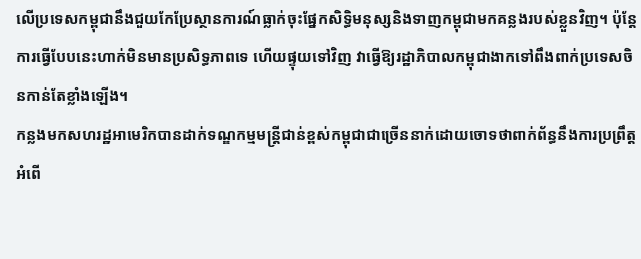លើប្រទេសកម្ពុជានឹងជួយកែប្រែស្ថានការណ៍ធ្លាក់ចុះផ្នែកសិទ្ធិមនុស្សនិងទាញកម្ពុជាមកគន្លងរបស់ខ្លួនវិញ។ ប៉ុន្តែ ការធ្វើបែបនេះហាក់មិនមានប្រសិទ្ធភាពទេ ហើយផ្ទុយទៅវិញ វាធ្វើឱ្យរដ្ឋាភិបាលកម្ពុជាងាកទៅពឹងពាក់ប្រទេសចិនកាន់តែខ្លាំងឡើង។
កន្លងមកសហរដ្ឋអាមេរិកបានដាក់ទណ្ឌកម្មមន្ត្រីជាន់ខ្ពស់កម្ពុជាជាច្រើននាក់ដោយចោទថាពាក់ព័ន្ធនឹងការប្រព្រឹត្តអំពើ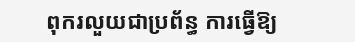ពុករលួយជាប្រព័ន្ធ ការធ្វើឱ្យ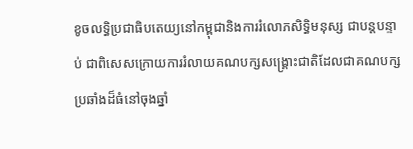ខូចលទ្ធិប្រជាធិបតេយ្យនៅកម្ពុជានិងការរំលោភសិទ្ធិមនុស្ស ជាបន្តបន្ទាប់ ជាពិសេសក្រោយការរំលាយគណបក្សសង្គ្រោះជាតិដែលជាគណបក្សប្រឆាំងដ៏ធំនៅចុងឆ្នាំ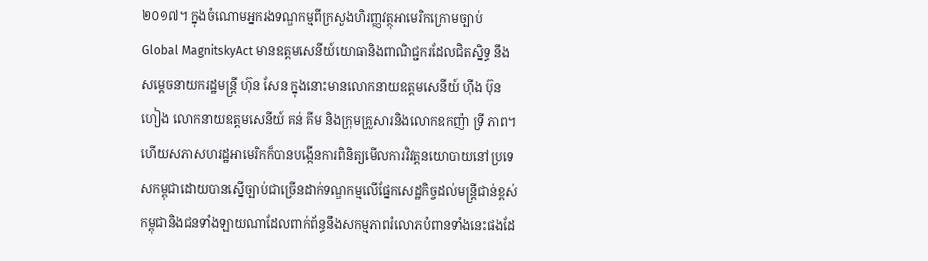២០១៧។ ក្នុងចំណោមអ្នករងទណ្ឌកម្មពីក្រសួងហិរញ្ញវត្ថុអាមេរិកក្រោមច្បាប់ Global MagnitskyAct មានឧត្តមសេនីយ៍យោធានិងពាណិជ្ជករដែលជិតស្និទ្ធ នឹងសម្តេចនាយករដ្ឋមន្ត្រី ហ៊ុន សែន ក្នុងនោះមានលោកនាយឧត្តមសេនីយ៍ ហ៊ីង ប៊ុនហៀង លោកនាយឧត្តមសេនីយ៍ គន់ គីម និងក្រុមគ្រួសារនិងលោកឧកញ៉ា ទ្រី ភាព។ ហើយសភាសហរដ្ឋអាមេរិកក៏បានបង្កើនការពិនិត្យមើលការវិវត្តនយោបាយនៅប្រទេសកម្ពុជាដោយបានស្នើច្បាប់ជាច្រើនដាក់ទណ្ឌកម្មលើផ្នែកសេដ្ឋកិច្ចដល់មន្ត្រីជាន់ខ្ពស់កម្ពុជានិងជនទាំងឡាយណាដែលពាក់ព័ន្ធនឹងសកម្មភាពរំលោភបំពានទាំងនេះផងដែ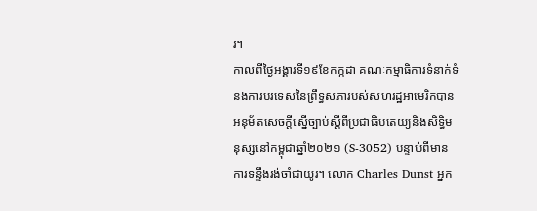រ។
កាលពីថ្ងៃអង្គារទី១៩ខែកក្កដា គណៈកម្មាធិការទំនាក់ទំនងការបរទេសនៃព្រឹទ្ធសភារបស់សហរដ្ឋអាមេរិកបានអនុម័តសេចក្តីស្នើច្បាប់ស្តីពីប្រជាធិបតេយ្យនិងសិទ្ធិមនុស្សនៅកម្ពុជាឆ្នាំ២០២១ (S-3052) បន្ទាប់ពីមានការទន្ទឹងរង់ចាំជាយូរ។ លោក Charles Dunst អ្នក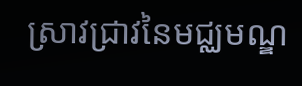ស្រាវជ្រាវនៃមជ្ឈមណ្ឌ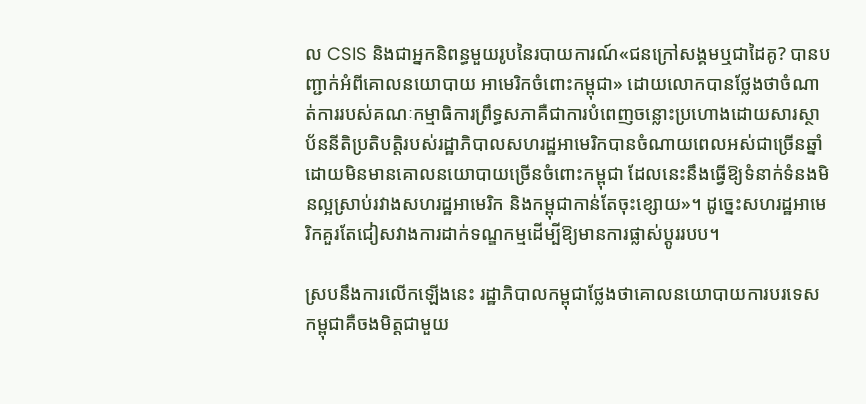ល CSIS និងជាអ្នកនិពន្ធមួយរូបនៃរបាយការណ៍«ជនក្រៅសង្គមឬជាដៃគូ? បានបញ្ជាក់អំពីគោលនយោបាយ អាមេរិកចំពោះកម្ពុជា» ដោយលោកបានថ្លែងថាចំណាត់ការរបស់គណៈកម្មាធិការព្រឹទ្ធសភាគឺជាការបំពេញចន្លោះប្រហោងដោយសារស្ថាប័ននីតិប្រតិបត្តិរបស់រដ្ឋាភិបាលសហរដ្ឋអាមេរិកបានចំណាយពេលអស់ជាច្រើនឆ្នាំដោយមិនមានគោលនយោបាយច្រើនចំពោះកម្ពុជា ដែលនេះនឹងធ្វើឱ្យទំនាក់ទំនងមិនល្អស្រាប់រវាងសហរដ្ឋអាមេរិក និងកម្ពុជាកាន់តែចុះខ្សោយ»។ ដូច្នេះសហរដ្ឋអាមេរិកគួរតែជៀសវាងការដាក់ទណ្ឌកម្មដើម្បីឱ្យមានការផ្លាស់ប្តូររបប។

ស្របនឹងការលើកឡើងនេះ រដ្ឋាភិបាលកម្ពុជាថ្លែងថាគោលនយោបាយការបរទេសកម្ពុជាគឺចងមិត្តជាមួយ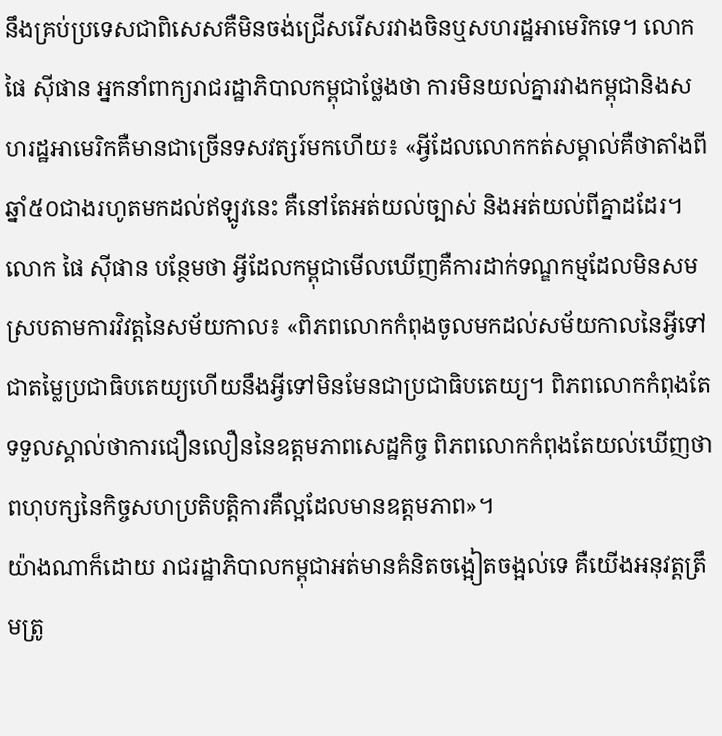នឹងគ្រប់ប្រទេសជាពិសេសគឺមិនចង់ជ្រើសរើសរវាងចិនឬសហរដ្ឋអាមេរិកទេ។ លោក ផៃ ស៊ីផាន អ្នកនាំពាក្យរាជរដ្ឋាភិបាលកម្ពុជាថ្លែងថា ការមិនយល់គ្នារវាងកម្ពុជានិងសហរដ្ឋអាមេរិកគឺមានជាច្រើនទសវត្សរ៍មកហើយ៖ «អ្វីដែលលោកកត់សម្គាល់គឺថាតាំងពីឆ្នាំ៥០ជាងរហូតមកដល់ឥឡូវនេះ គឺនៅតែអត់យល់ច្បាស់ និងអត់យល់ពីគ្នាដដែរ។
លោក ផៃ ស៊ីផាន បន្ថែមថា អ្វីដែលកម្ពុជាមើលឃើញគឺការដាក់ទណ្ឌកម្មដែលមិនសមស្របតាមការវិវត្តនៃសម័យកាល៖ «ពិភពលោកកំពុងចូលមកដល់សម័យកាលនៃអ្វីទៅជាតម្លៃប្រជាធិបតេយ្យហើយនឹងអ្វីទៅមិនមែនជាប្រជាធិបតេយ្យ។ ពិភពលោកកំពុងតែទទួលស្គាល់ថាការជឿនលឿននៃឧត្តមភាពសេដ្ឋកិច្ច ពិភពលោកកំពុងតែយល់ឃើញថាពហុបក្សនៃកិច្ចសហប្រតិបត្តិការគឺល្អដែលមានឧត្តមភាព»។
យ៉ាងណាក៏ដោយ រាជរដ្ឋាភិបាលកម្ពុជាអត់មានគំនិតចង្អៀតចង្អល់ទេ គឺយើងអនុវត្តត្រឹមត្រូ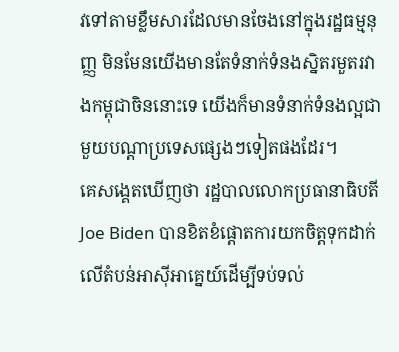វទៅតាមខ្លឹមសារដែលមានចែងនៅក្នុងរដ្ឋធម្មនុញ្ញ មិនមែនយើងមានតែទំនាក់ទំនងស្និតរមួតរវាងកម្ពុជាចិននោះទេ យើងក៏មានទំនាក់ទំនងល្អជាមួយបណ្តាប្រទេសផ្សេងៗទៀតផងដែរ។
គេសង្គេតឃើញថា រដ្ឋបាលលោកប្រធានាធិបតី Joe Biden បានខិតខំផ្តោតការយកចិត្តទុកដាក់លើតំបន់អាស៊ីអាគ្នេយ៍ដើម្បីទប់ទល់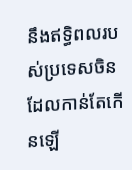នឹងឥទ្ធិពលរបស់ប្រទេសចិនដែលកាន់តែកើនឡើ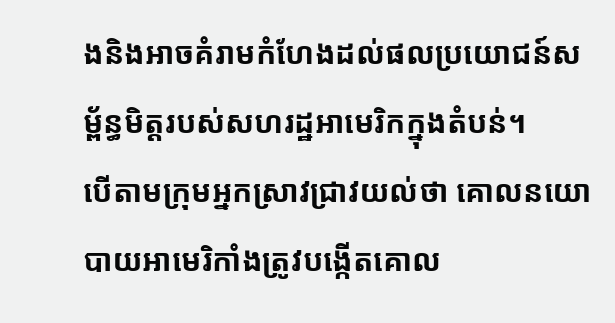ងនិងអាចគំរាមកំហែងដល់ផលប្រយោជន៍សម្ព័ន្ធមិត្តរបស់សហរដ្ឋអាមេរិកក្នុងតំបន់។
បើតាមក្រុមអ្នកស្រាវជ្រាវយល់ថា គោលនយោបាយអាមេរិកាំងត្រូវបង្កើតគោល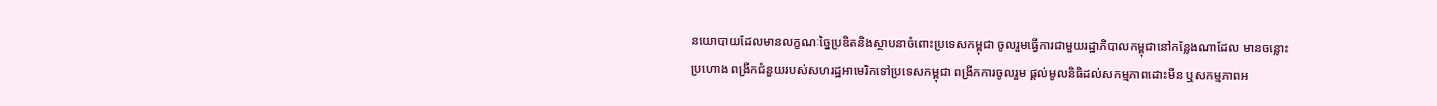នយោបាយដែលមានលក្ខណៈច្នៃប្រឌិតនិងស្ថាបនាចំពោះប្រទេសកម្ពុជា ចូលរួមធ្វើការជាមួយរដ្ឋាភិបាលកម្ពុជានៅកន្លែងណាដែល មានចន្លោះប្រហោង ពង្រីកជំនួយរបស់សហរដ្ឋអាមេរិកទៅប្រទេសកម្ពុជា ពង្រីកការចូលរួម ផ្តល់មូលនិធិដល់សកម្មភាពដោះមីន ឬសកម្មភាពអ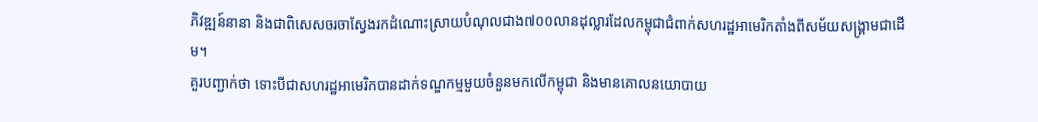ភិវឌ្ឍន៍នានា និងជាពិសេសចរចាស្វែងរកដំណោះស្រាយបំណុលជាង៧០០លានដុល្លារដែលកម្ពុជាជំពាក់សហរដ្ឋអាមេរិកតាំងពីសម័យសង្គ្រាមជាដើម។
គួរបញ្ជាក់ថា ទោះបីជាសហរដ្ឋអាមេរិកបានដាក់ទណ្ឌកម្មមួយចំនួនមកលើកម្ពុជា និងមានគោលនយោបាយ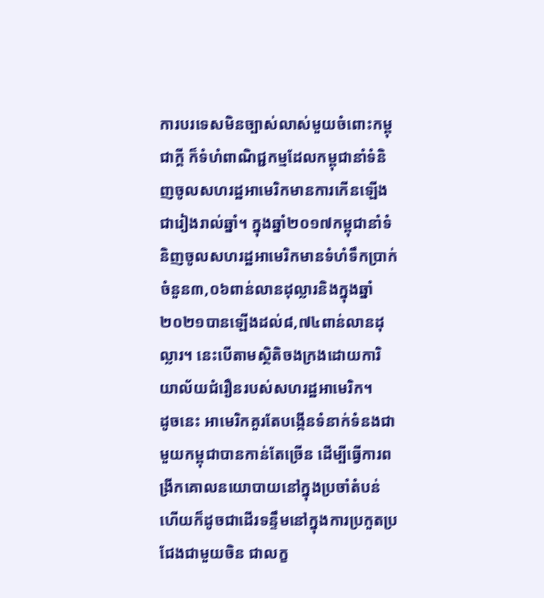ការបរទេសមិនច្បាស់លាស់មួយចំពោះកម្ពុជាក្តី ក៏ទំហំពាណិជ្ជកម្មដែលកម្ពុជានាំទំនិញចូលសហរដ្ឋអាមេរិកមានការកើនឡើងជារៀងរាល់ឆ្នាំ។ ក្នុងឆ្នាំ២០១៧កម្ពុជានាំទំនិញចូលសហរដ្ឋអាមេរិកមានទំហំទឹកប្រាក់ចំនួន៣,០៦ពាន់លានដុល្លារនិងក្នុងឆ្នាំ២០២១បានឡើងដល់៨,៧៤ពាន់លានដុល្លារ។ នេះបើតាមស្ថិតិចងក្រងដោយការិយាល័យជំរឿនរបស់សហរដ្ឋអាមេរិក។
ដូចនេះ អាមេរិកគួរតែបង្កើនទំនាក់ទំនងជាមួយកម្ពុជាបានកាន់តែច្រើន ដើម្បីធ្វើការពង្រីកគោលនយោបាយនៅក្នុងប្រចាំតំបន់ ហើយក៏ដូចជាដើរទន្ទឹមនៅក្នុងការប្រកួតប្រជែងជាមួយចិន ជាលក្ខ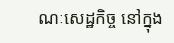ណៈសេដ្ឋកិច្ច នៅក្នុង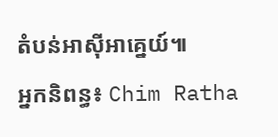តំបន់អាស៊ីអាគ្នេយ៍៕
អ្នកនិពន្ធ៖ Chim Ratha